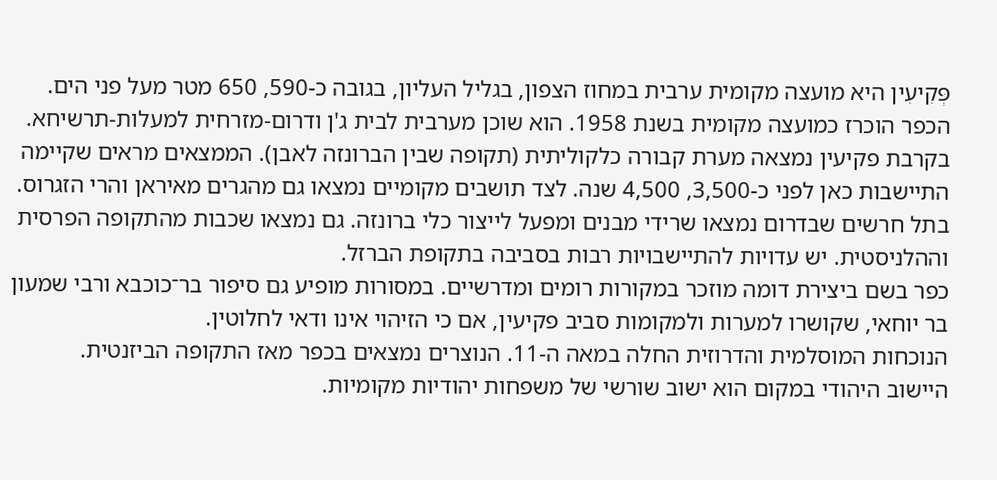פְּקִיעִין היא מועצה מקומית ערבית במחוז הצפון, בגליל העליון, בגובה כ-590, 650 מטר מעל פני הים. הכפר הוכרז כמועצה מקומית בשנת 1958. הוא שוכן מערבית לבית ג'ן ודרום‑מזרחית למעלות‑תרשיחא.
בקרבת פקיעין נמצאה מערת קבורה כלקוליתית (תקופה שבין הברונזה לאבן). הממצאים מראים שקיימה התיישבות כאן לפני כ-3,500, 4,500 שנה. לצד תושבים מקומיים נמצאו גם מהגרים מאיראן והרי הזגרוס.
בתל חרשים שבדרום נמצאו שרידי מבנים ומפעל לייצור כלי ברונזה. גם נמצאו שכבות מהתקופה הפרסית וההלניסטית. יש עדויות להתיישבויות רבות בסביבה בתקופת הברזל.
כפר בשם ביצירת דומה מוזכר במקורות רומים ומדרשיים. במסורות מופיע גם סיפור בר־כוכבא ורבי שמעון בר יוחאי, שקושרו למערות ולמקומות סביב פקיעין, אם כי הזיהוי אינו ודאי לחלוטין.
הנוכחות המוסלמית והדרוזית החלה במאה ה‑11. הנוצרים נמצאים בכפר מאז התקופה הביזנטית.
היישוב היהודי במקום הוא ישוב שורשי של משפחות יהודיות מקומיות.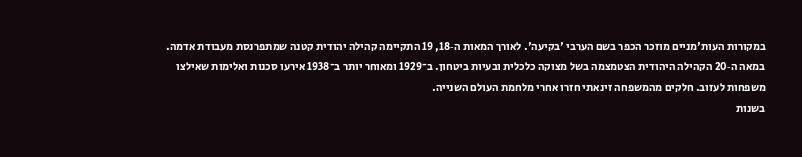במקורות העות'מניים מוזכר הכפר בשם הערבי 'בקיעה'. לאורך המאות ה‑18, 19 התקיימה קהילה יהודית קטנה שמתפרנסת מעבודת אדמה.
במאה ה‑20 הקהילה היהודית הצטמצמה בשל מצוקה כלכלית ובעיות ביטחון. ב־1929 ומאוחר יותר ב־1938 אירעו סכנות ואלימות שאילצו משפחות לעזוב. חלקים מהמשפחה זינאתי חזרו אחרי מלחמת העולם השנייה.
בשנות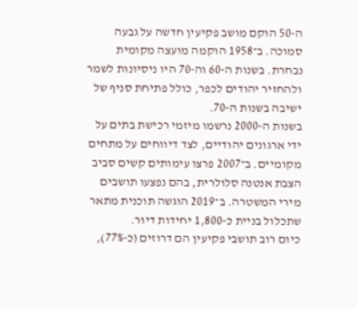ה‑50 הוקם מושב פקיעין חדשה על גבעה סמוכה. ב־1958 הוקמה מועצה מקומית נבחרת. בשנות ה‑60 וה‑70 היו ניסיונות לשמר ולהחזיר יהודים לכפר, כולל פתיחת סניף של ישיבה בשנות ה‑70.
בשנות ה‑2000 נרשמו מיזמי רכישת בתים על ידי ארגונים יהודיים, לצד דיווחים על מתחים מקומיים. ב־2007 פרצו עימותים קשים סביב הצבת אנטנה סלולרית, בהם נפצעו תושבים מירי המשטרה. ב־2019 הוגשה תוכנית מתאר שתכלול בניית כ‑1,800 יחידות דיור.
כיום רוב תושבי פקיעין הם דרוזים (כ‑77%),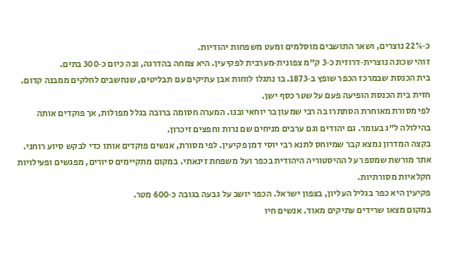כ‑22% נוצרים, ושאר התושבים מוסלמים ומעט משפחות יהודיות.
זוהי שכונה נוצרית‑דרוזית כ‑3 ק"מ צפונית‑מערבית לפקיעין. היא צמחה בהדרגה, ובה כיום כ‑300 בתים.
בית הכנסת שבמרכז הכפר שופץ ב‑1873. בו נתגלו לוחות אבן עתיקים עם תבליטים, שנחשבים לחלקים ממבנה קדום. חזית בית הכנסת הופיעה פעם על שטר כסף ישן.
לפי מסורת מאוחרת הסתתרו בה רבי שמעון בר יוחאי ובנו. המערה חסומה ברובה בגלל מפולות, אך פוקדים אותה בהילולה ל"ג בעומר. גם יהודים וגם ערבים מניחים שם נרות וחפצים זיכרון.
בקצה המדרון נמצא קבר שמיוחס לתנא רבי יוסי דמן פקיעין. לפי מסורת, אנשים פוקדים אותו כדי לבקש סיוע רוחני.
אתר מורשת שמספר על ההיסטוריה היהודית בכפר ועל משפחת זינאתי. במקום מתקיימים סיורים, מפגשים ופעילויות חקלאיות מסורתיות.
פקיעין היא כפר בגליל העליון, בצפון ישראל. הכפר יושב על גבעה בגובה כ‑600 מטר.
במקום מצאו שרידים עתיקים מאוד. אנשים חיו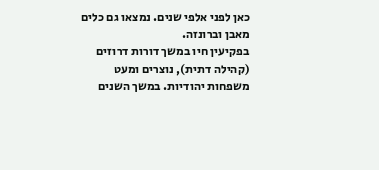כאן לפני אלפי שנים. נמצאו גם כלים מאבן וברונזה.
בפקיעין חיו במשך דורות דרוזים (קהילה דתית), נוצרים ומעט משפחות יהודיות. במשך השנים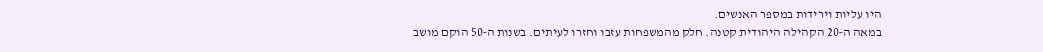היו עליות וירידות במספר האנשים.
במאה ה‑20 הקהילה היהודית קטנה. חלק מהמשפחות עזבו וחזרו לעיתים. בשנות ה‑50 הוקם מושב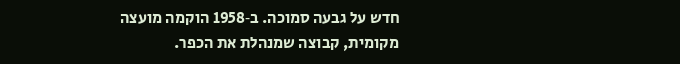חדש על גבעה סמוכה. ב‑1958 הוקמה מועצה מקומית, קבוצה שמנהלת את הכפר.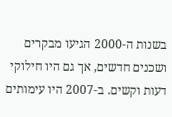בשנות ה‑2000 הגיעו מבקרים ושכנים חדשים, אך גם היו חילוקי דעות וקשים. ב‑2007 היו עימותים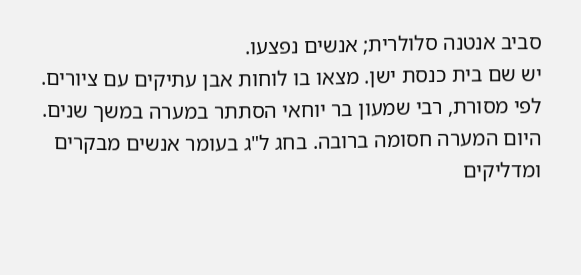סביב אנטנה סלולרית; אנשים נפצעו.
יש שם בית כנסת ישן. מצאו בו לוחות אבן עתיקים עם ציורים.
לפי מסורת, רבי שמעון בר יוחאי הסתתר במערה במשך שנים. היום המערה חסומה ברובה. בחג ל"ג בעומר אנשים מבקרים ומדליקים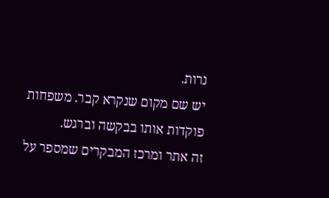נרות.
יש שם מקום שנקרא קבר. משפחות פוקדות אותו בבקשה וברגש.
זה אתר ומרכז המבקרים שמספר על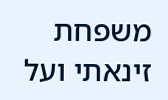משפחת זינאתי ועל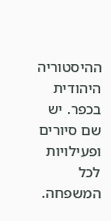ההיסטוריה היהודית בכפר. יש שם סיורים ופעילויות לכל המשפחה.